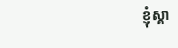ខ្ញុំស្គា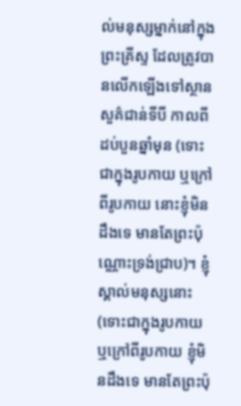ល់មនុស្សម្នាក់នៅក្នុងព្រះគ្រីស្ទ ដែលត្រូវបានលើកឡើងទៅស្ថានសួគ៌ជាន់ទីបី កាលពីដប់បួនឆ្នាំមុន (ទោះជាក្នុងរូបកាយ ឬក្រៅពីរូបកាយ នោះខ្ញុំមិនដឹងទេ មានតែព្រះប៉ុណ្ណោះទ្រង់ជ្រាប)។ ខ្ញុំស្គាល់មនុស្សនោះ (ទោះជាក្នុងរូបកាយ ឬក្រៅពីរូបកាយ ខ្ញុំមិនដឹងទេ មានតែព្រះប៉ុ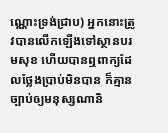ណ្ណោះទ្រង់ជ្រាប) អ្នកនោះត្រូវបានលើកឡើងទៅស្ថានបរមសុខ ហើយបានឮពាក្យដែលថ្លែងប្រាប់មិនបាន ក៏គ្មានច្បាប់ឲ្យមនុស្សណានិ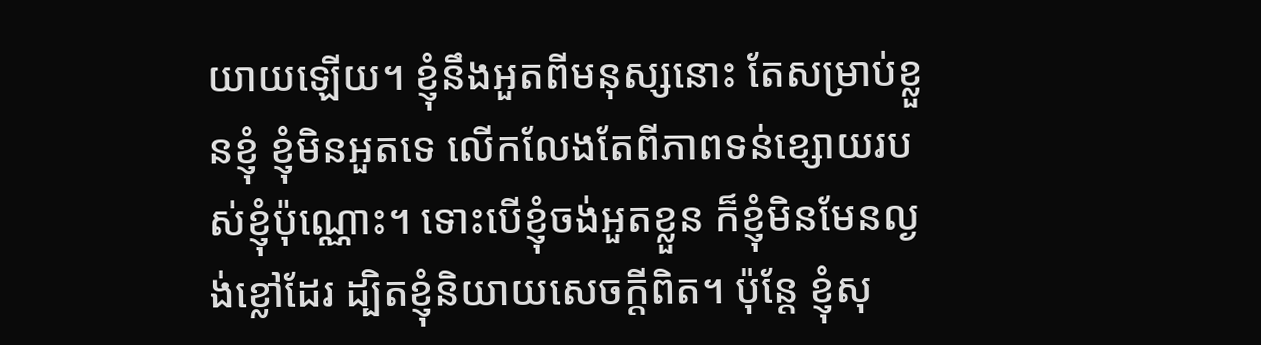យាយឡើយ។ ខ្ញុំនឹងអួតពីមនុស្សនោះ តែសម្រាប់ខ្លួនខ្ញុំ ខ្ញុំមិនអួតទេ លើកលែងតែពីភាពទន់ខ្សោយរបស់ខ្ញុំប៉ុណ្ណោះ។ ទោះបើខ្ញុំចង់អួតខ្លួន ក៏ខ្ញុំមិនមែនល្ងង់ខ្លៅដែរ ដ្បិតខ្ញុំនិយាយសេចក្តីពិត។ ប៉ុន្តែ ខ្ញុំសុ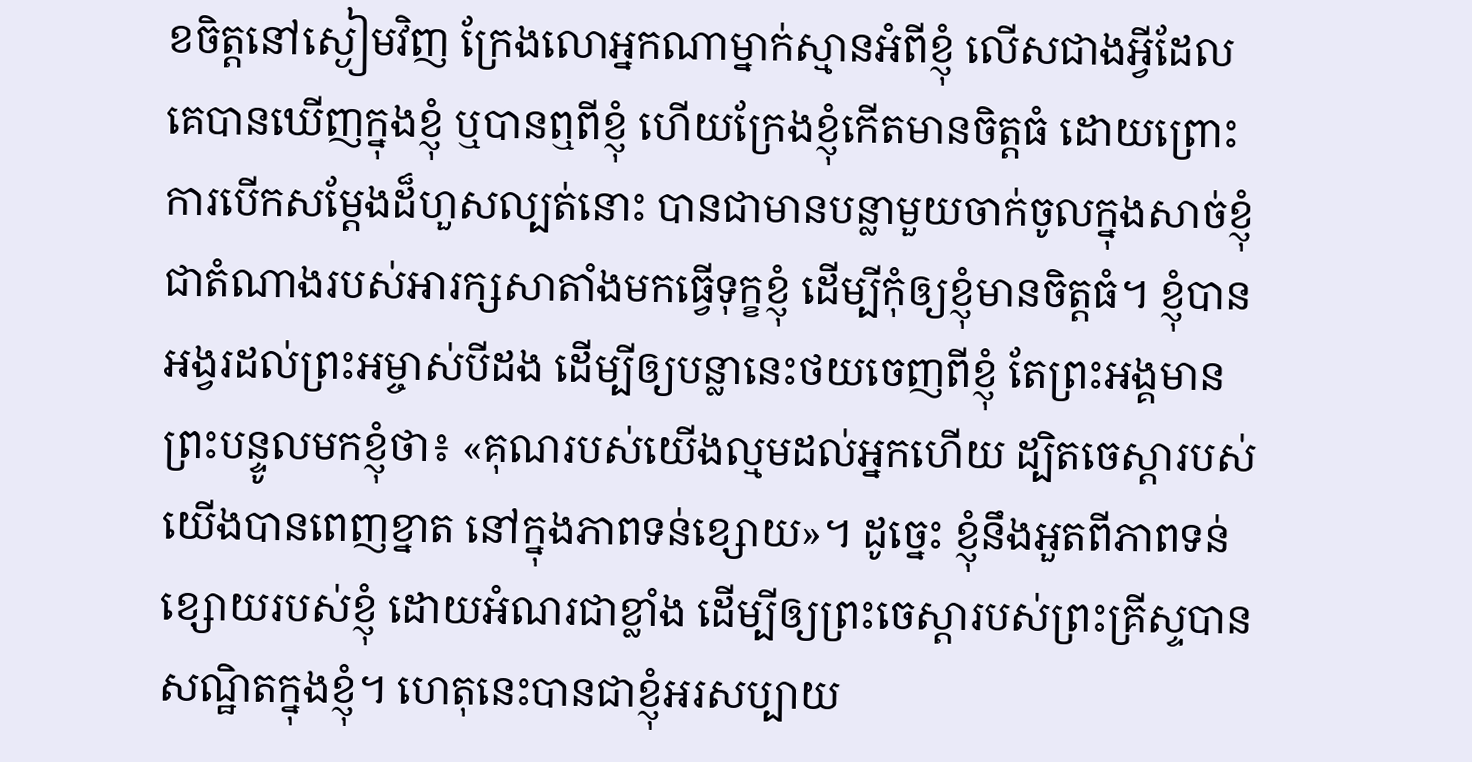ខចិត្តនៅស្ងៀមវិញ ក្រែងលោអ្នកណាម្នាក់ស្មានអំពីខ្ញុំ លើសជាងអ្វីដែលគេបានឃើញក្នុងខ្ញុំ ឬបានឮពីខ្ញុំ ហើយក្រែងខ្ញុំកើតមានចិត្តធំ ដោយព្រោះការបើកសម្ដែងដ៏ហួសល្បត់នោះ បានជាមានបន្លាមួយចាក់ចូលក្នុងសាច់ខ្ញុំ ជាតំណាងរបស់អារក្សសាតាំងមកធ្វើទុក្ខខ្ញុំ ដើម្បីកុំឲ្យខ្ញុំមានចិត្តធំ។ ខ្ញុំបានអង្វរដល់ព្រះអម្ចាស់បីដង ដើម្បីឲ្យបន្លានេះថយចេញពីខ្ញុំ តែព្រះអង្គមានព្រះបន្ទូលមកខ្ញុំថា៖ «គុណរបស់យើងល្មមដល់អ្នកហើយ ដ្បិតចេស្ដារបស់យើងបានពេញខ្នាត នៅក្នុងភាពទន់ខ្សោយ»។ ដូច្នេះ ខ្ញុំនឹងអួតពីភាពទន់ខ្សោយរបស់ខ្ញុំ ដោយអំណរជាខ្លាំង ដើម្បីឲ្យព្រះចេស្តារបស់ព្រះគ្រីស្ទបានសណ្ឋិតក្នុងខ្ញុំ។ ហេតុនេះបានជាខ្ញុំអរសប្បាយ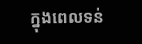ក្នុងពេលទន់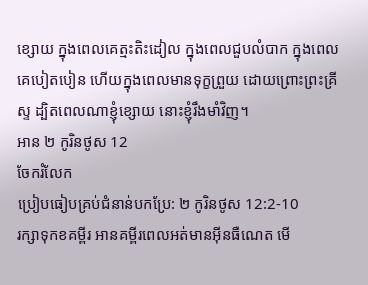ខ្សោយ ក្នុងពេលគេត្មះតិះដៀល ក្នុងពេលជួបលំបាក ក្នុងពេលគេបៀតបៀន ហើយក្នុងពេលមានទុក្ខព្រួយ ដោយព្រោះព្រះគ្រីស្ទ ដ្បិតពេលណាខ្ញុំខ្សោយ នោះខ្ញុំរឹងមាំវិញ។
អាន ២ កូរិនថូស 12
ចែករំលែក
ប្រៀបធៀបគ្រប់ជំនាន់បកប្រែ: ២ កូរិនថូស 12:2-10
រក្សាទុកខគម្ពីរ អានគម្ពីរពេលអត់មានអ៊ីនធឺណេត មើ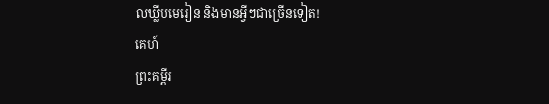លឃ្លីបមេរៀន និងមានអ្វីៗជាច្រើនទៀត!
គេហ៍
ព្រះគម្ពីរ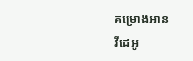គម្រោងអាន
វីដេអូ